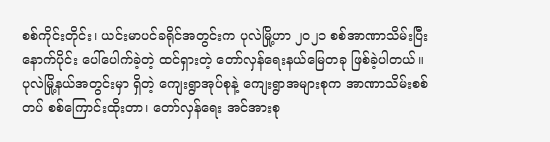စစ်ကိုင်းတိုင်း၊ ယင်းမာပင်ခရိုင်အတွင်းက ပုလဲမြို့ဟာ ၂၀၂၁ စစ်အာဏာသိမ်းပြီးနောက်ပိုင်း ပေါ်ပေါက်ခဲ့တဲ့ ထင်ရှားတဲ့ တော်လှန်ရေးနယ်မြေတခု ဖြစ်ခဲ့ပါတယ်။ ပုလဲမြို့နယ်အတွင်းမှာ ရှိတဲ့ ကျေးရွာအုပ်စုနဲ့ ကျေးရွာအများစုက အာဏာသိမ်းစစ်တပ် စစ်ကြောင်းထိုးတာ၊ တော်လှန်ရေး အင်အားစု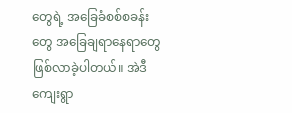တွေရဲ့ အခြေခံစစ်စခန်းတွေ အခြေချရာနေရာတွေ ဖြစ်လာခဲ့ပါတယ်။ အဲဒီကျေးရွာ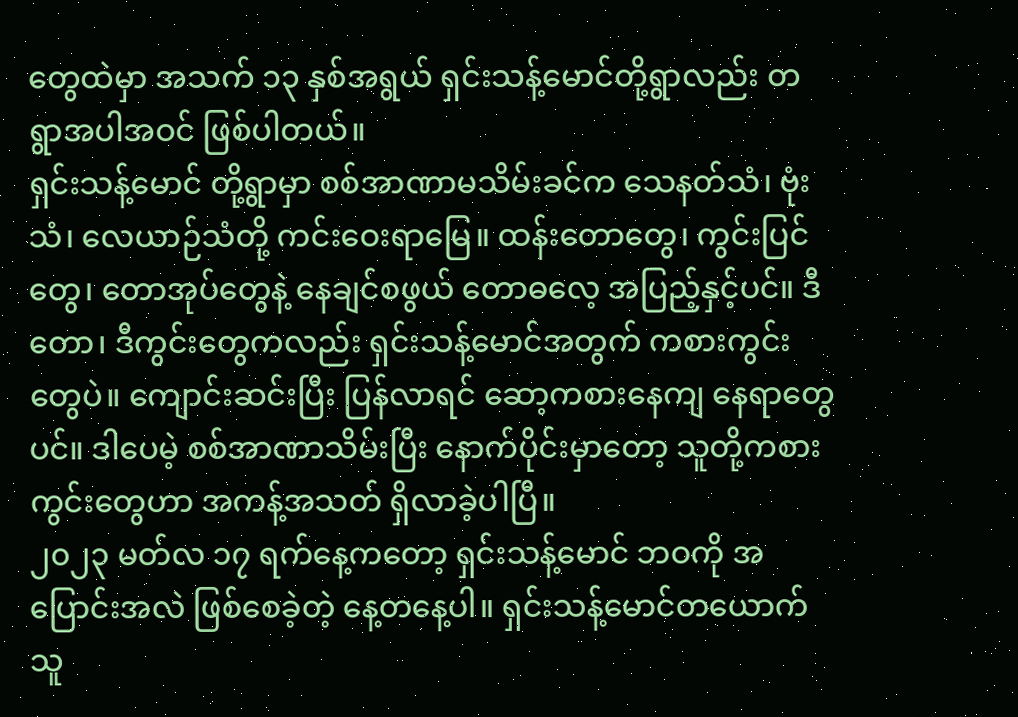တွေထဲမှာ အသက် ၁၃ နှစ်အရွယ် ရှင်းသန့်မောင်တို့ရွာလည်း တရွာအပါအဝင် ဖြစ်ပါတယ်။
ရှင်းသန့်မောင် တို့ရွာမှာ စစ်အာဏာမသိမ်းခင်က သေနတ်သံ၊ ဗုံးသံ၊ လေယာဉ်သံတို့ ကင်းဝေးရာမြေ။ ထန်းတောတွေ၊ ကွင်းပြင်တွေ၊ တောအုပ်တွေနဲ့ နေချင်စဖွယ် တောဓလေ့ အပြည့်နှင့်ပင်။ ဒီတော၊ ဒီကွင်းတွေကလည်း ရှင်းသန့်မောင်အတွက် ကစားကွင်းတွေပဲ။ ကျောင်းဆင်းပြီး ပြန်လာရင် ဆော့ကစားနေကျ နေရာတွေပင်။ ဒါပေမဲ့ စစ်အာဏာသိမ်းပြီး နောက်ပိုင်းမှာတော့ သူတို့ကစားကွင်းတွေဟာ အကန့်အသတ် ရှိလာခဲ့ပါပြီ။
၂၀၂၃ မတ်လ ၁၇ ရက်နေ့ကတော့ ရှင်းသန့်မောင် ဘဝကို အပြောင်းအလဲ ဖြစ်စေခဲ့တဲ့ နေ့တနေ့ပါ။ ရှင်းသန့်မောင်တယောက် သူ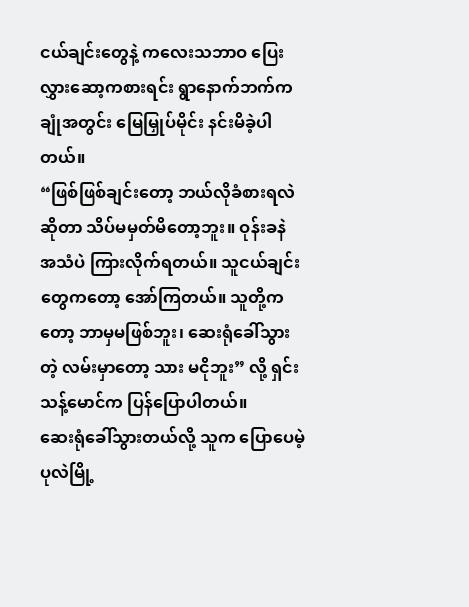ငယ်ချင်းတွေနဲ့ ကလေးသဘာဝ ပြေးလွှားဆော့ကစားရင်း ရွာနောက်ဘက်က ချုံအတွင်း မြေမြှုပ်မိုင်း နင်းမိခဲ့ပါတယ်။
“ဖြစ်ဖြစ်ချင်းတော့ ဘယ်လိုခံစားရလဲဆိုတာ သိပ်မမှတ်မိတော့ဘူး။ ဝုန်းခနဲ အသံပဲ ကြားလိုက်ရတယ်။ သူငယ်ချင်းတွေကတော့ အော်ကြတယ်။ သူတို့ကတော့ ဘာမှမဖြစ်ဘူး၊ ဆေးရုံခေါ်သွားတဲ့ လမ်းမှာတော့ သား မငိုဘူး” လို့ ရှင်းသန့်မောင်က ပြန်ပြောပါတယ်။
ဆေးရုံခေါ်သွားတယ်လို့ သူက ပြောပေမဲ့ ပုလဲမြို့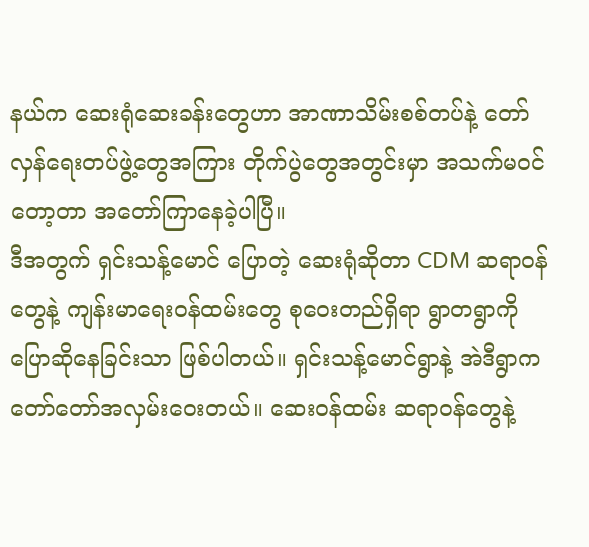နယ်က ဆေးရုံဆေးခန်းတွေဟာ အာဏာသိမ်းစစ်တပ်နဲ့ တော်လှန်ရေးတပ်ဖွဲ့တွေအကြား တိုက်ပွဲတွေအတွင်းမှာ အသက်မဝင်တော့တာ အတော်ကြာနေခဲ့ပါပြီ။
ဒီအတွက် ရှင်းသန့်မောင် ပြောတဲ့ ဆေးရုံဆိုတာ CDM ဆရာဝန်တွေနဲ့ ကျန်းမာရေးဝန်ထမ်းတွေ စုဝေးတည်ရှိရာ ရွာတရွာကို ပြောဆိုနေခြင်းသာ ဖြစ်ပါတယ်။ ရှင်းသန့်မောင်ရွာနဲ့ အဲဒီရွာက တော်တော်အလှမ်းဝေးတယ်။ ဆေးဝန်ထမ်း ဆရာဝန်တွေနဲ့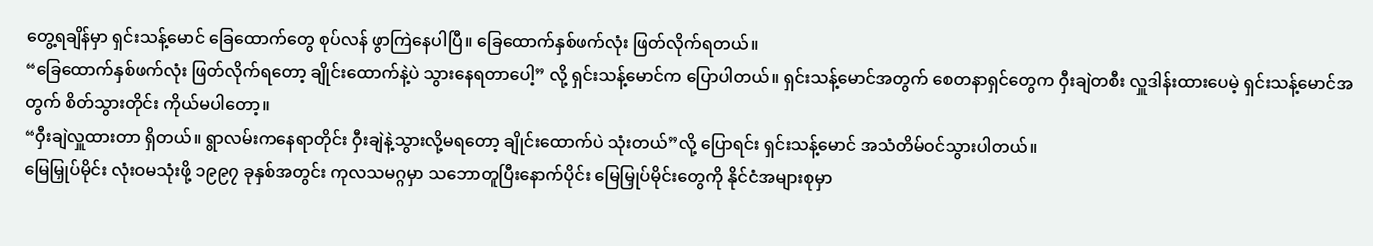တွေ့ရချိန်မှာ ရှင်းသန့်မောင် ခြေထောက်တွေ စုပ်လန် ဖွာကြဲနေပါပြီ။ ခြေထောက်နှစ်ဖက်လုံး ဖြတ်လိုက်ရတယ်။
“ခြေထောက်နှစ်ဖက်လုံး ဖြတ်လိုက်ရတော့ ချိုင်းထောက်နဲ့ပဲ သွားနေရတာပေါ့” လို့ ရှင်းသန့်မောင်က ပြောပါတယ်။ ရှင်းသန့်မောင်အတွက် စေတနာရှင်တွေက ဝှီးချဲတစီး လှူဒါန်းထားပေမဲ့ ရှင်းသန့်မောင်အတွက် စိတ်သွားတိုင်း ကိုယ်မပါတော့။
“ဝှီးချဲလှူထားတာ ရှိတယ်။ ရွာလမ်းကနေရာတိုင်း ဝှီးချဲနဲ့သွားလို့မရတော့ ချိုင်းထောက်ပဲ သုံးတယ်”လို့ ပြောရင်း ရှင်းသန့်မောင် အသံတိမ်ဝင်သွားပါတယ်။
မြေမြှုပ်မိုင်း လုံးဝမသုံးဖို့ ၁၉၉၇ ခုနှစ်အတွင်း ကုလသမဂ္ဂမှာ သဘောတူပြီးနောက်ပိုင်း မြေမြှုပ်မိုင်းတွေကို နိုင်ငံအများစုမှာ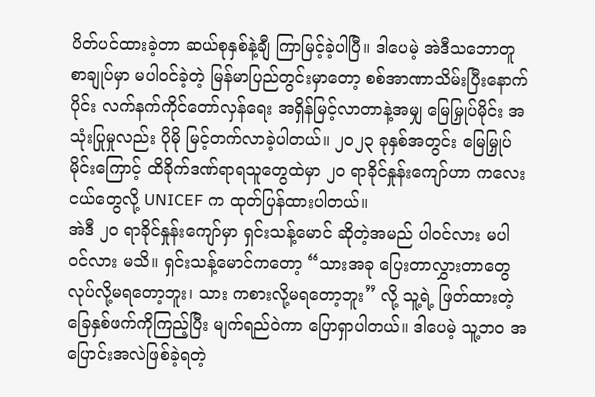ပိတ်ပင်ထားခဲ့တာ ဆယ်စုနှစ်နဲ့ချီ ကြာမြင့်ခဲ့ပါပြီ။ ဒါပေမဲ့ အဲဒီသဘောတူစာချုပ်မှာ မပါဝင်ခဲ့တဲ့ မြန်မာပြည်တွင်းမှာတော့ စစ်အာဏာသိမ်းပြီးနောက်ပိုင်း လက်နက်ကိုင်တော်လှန်ရေး အရှိန်မြင့်လာတာနဲ့အမျှ မြေမြှုပ်မိုင်း အသုံးပြုမှုလည်း ပိုမို မြင့်တက်လာခဲ့ပါတယ်။ ၂၀၂၃ ခုနှစ်အတွင်း မြေမြှုပ်မိုင်းကြောင့် ထိခိုက်ဒဏ်ရာရသူတွေထဲမှာ ၂၀ ရာခိုင်နှုန်းကျော်ဟာ ကလေးငယ်တွေလို့ UNICEF က ထုတ်ပြန်ထားပါတယ်။
အဲဒီ ၂၀ ရာခိုင်နှုန်းကျော်မှာ ရှင်းသန့်မောင် ဆိုတဲ့အမည် ပါဝင်လား မပါဝင်လား မသိ။ ရှင်းသန့်မောင်ကတော့ “သားအခု ပြေးတာလွှားတာတွေ လုပ်လို့မရတော့ဘူး၊ သား ကစားလို့မရတော့ဘူး” လို့ သူ့ရဲ့ ဖြတ်ထားတဲ့ ခြေနှစ်ဖက်ကိုကြည့်ပြီး မျက်ရည်ဝဲကာ ပြောရှာပါတယ်။ ဒါပေမဲ့ သူ့ဘဝ အပြောင်းအလဲဖြစ်ခဲ့ရတဲ့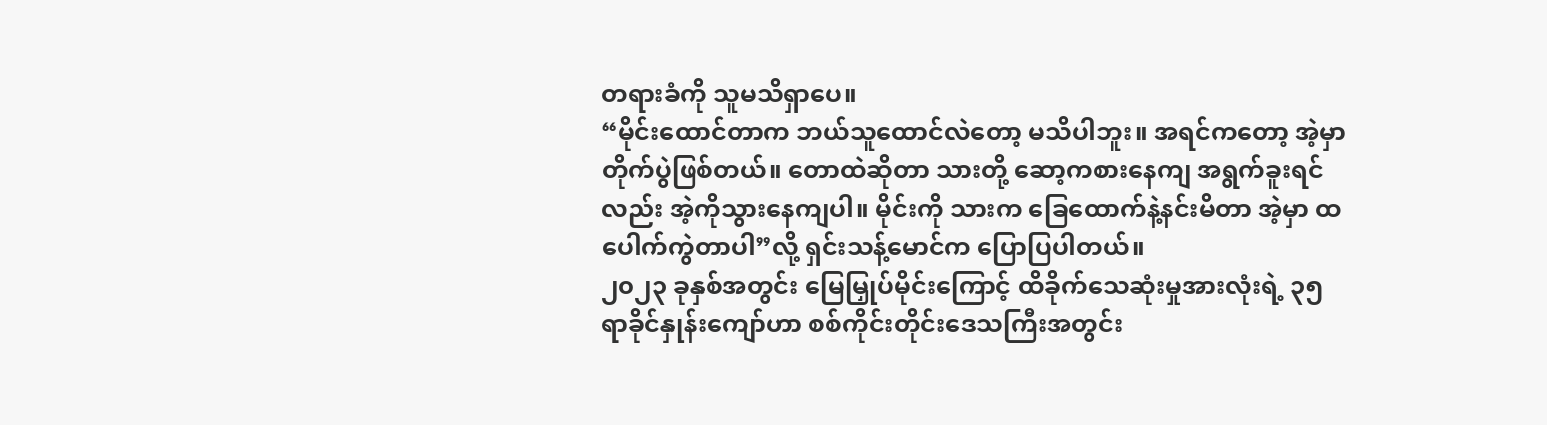တရားခံကို သူမသိရှာပေ။
“မိုင်းထောင်တာက ဘယ်သူထောင်လဲတော့ မသိပါဘူး။ အရင်ကတော့ အဲ့မှာ တိုက်ပွဲဖြစ်တယ်။ တောထဲဆိုတာ သားတို့ ဆော့ကစားနေကျ အရွက်ခူးရင်လည်း အဲ့ကိုသွားနေကျပါ။ မိုင်းကို သားက ခြေထောက်နဲ့နင်းမိတာ အဲ့မှာ ထပေါက်ကွဲတာပါ”လို့ ရှင်းသန့်မောင်က ပြောပြပါတယ်။
၂၀၂၃ ခုနှစ်အတွင်း မြေမြှုပ်မိုင်းကြောင့် ထိခိုက်သေဆုံးမှုအားလုံးရဲ့ ၃၅ ရာခိုင်နှုန်းကျော်ဟာ စစ်ကိုင်းတိုင်းဒေသကြီးအတွင်း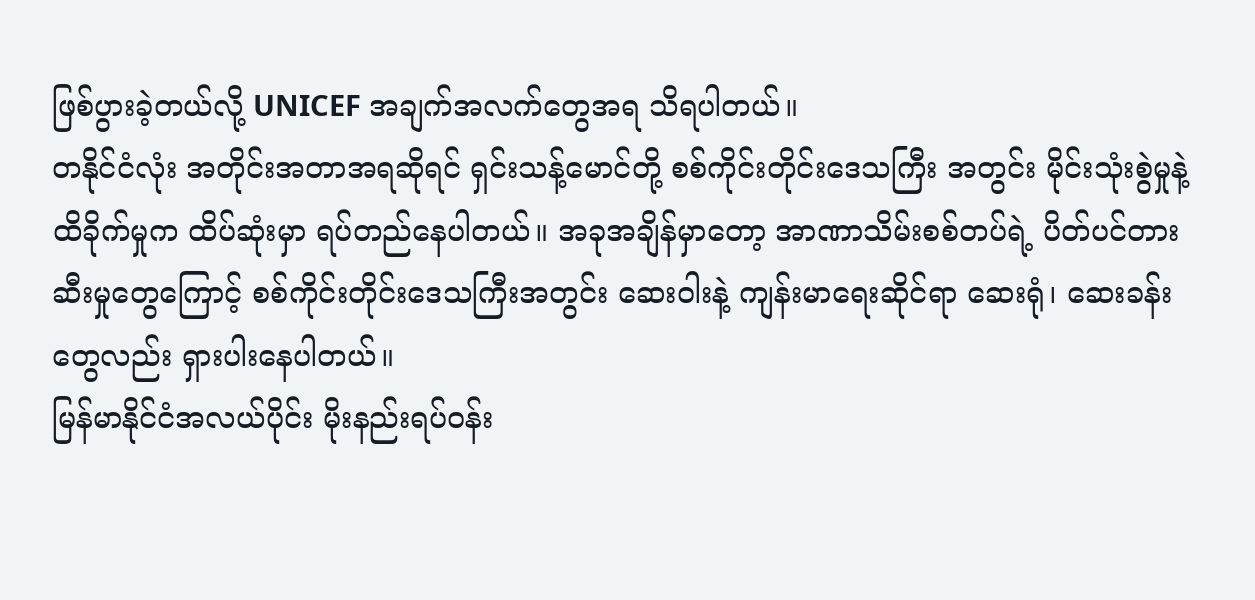ဖြစ်ပွားခဲ့တယ်လို့ UNICEF အချက်အလက်တွေအရ သိရပါတယ်။
တနိုင်ငံလုံး အတိုင်းအတာအရဆိုရင် ရှင်းသန့်မောင်တို့ စစ်ကိုင်းတိုင်းဒေသကြီး အတွင်း မိုင်းသုံးစွဲမှုနဲ့ ထိခိုက်မှုက ထိပ်ဆုံးမှာ ရပ်တည်နေပါတယ်။ အခုအချိန်မှာတော့ အာဏာသိမ်းစစ်တပ်ရဲ့ ပိတ်ပင်တားဆီးမှုတွေကြောင့် စစ်ကိုင်းတိုင်းဒေသကြီးအတွင်း ဆေးဝါးနဲ့ ကျန်းမာရေးဆိုင်ရာ ဆေးရုံ၊ ဆေးခန်းတွေလည်း ရှားပါးနေပါတယ်။
မြန်မာနိုင်ငံအလယ်ပိုင်း မိုးနည်းရပ်ဝန်း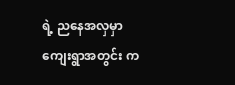ရဲ့ ညနေအလှမှာ ကျေးရွာအတွင်း က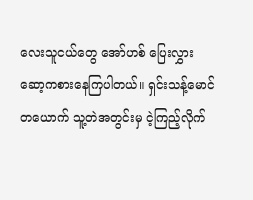လေးသူငယ်တွေ အော်ဟစ် ပြေးလွှား ဆော့ကစားနေကြပါတယ်။ ရှင်းသန့်မောင် တယောက် သူ့တဲအတွင်းမှ ငဲ့ကြည့်လိုက်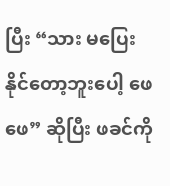ပြီး “သား မပြေးနိုင်တော့ဘူးပေါ့ ဖေဖေ” ဆိုပြီး ဖခင်ကို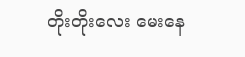တိုးတိုးလေး မေးနေ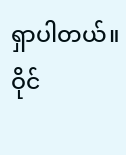ရှာပါတယ်။
ဝိုင်